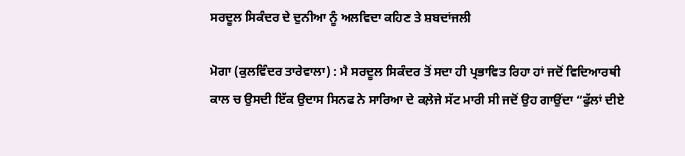ਸਰਦੂਲ ਸਿਕੰਦਰ ਦੇ ਦੁਨੀਆ ਨੂੰ ਅਲਵਿਦਾ ਕਹਿਣ ਤੇ ਸ਼ਬਦਾਂਜਲੀ

ਮੋਗਾ (ਕੁਲਵਿੰਦਰ ਤਾਰੇਵਾਲਾ) : ਮੈ ਸਰਦੂਲ ਸਿਕੰਦਰ ਤੋਂ ਸਦਾ ਹੀ ਪ੍ਰਭਾਵਿਤ ਰਿਹਾ ਹਾਂ ਜਦੋਂ ਵਿਦਿਆਰਥੀ ਕਾਲ ਚ ਉਸਦੀ ਇੱਕ ਉਦਾਸ ਸਿਨਫ ਨੇ ਸਾਰਿਆ ਦੇ ਕਲ਼ੇਜੇ ਸੱਟ ਮਾਰੀ ਸੀ ਜਦੋਂ ਉਹ ਗਾਉਂਦਾ “ਫੁੱਲਾਂ ਦੀਏ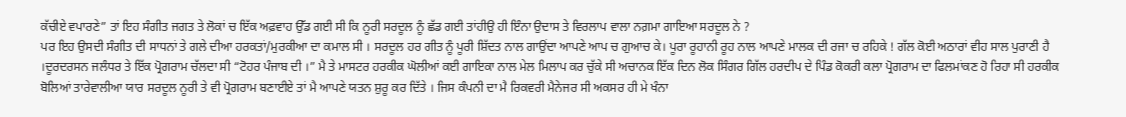ਕੱਚੀਏ ਵਪਾਰਣੇ” ਤਾਂ ਇਹ ਸੰਗੀਤ ਜਗਤ ਤੇ ਲੋਕਾਂ ਚ ਇੱਕ ਅਫ਼ਵਾਹ ਉੱਡ ਗਈ ਸੀ ਕਿ ਨੂਰੀ ਸਰਦੂਲ ਨੂੰ ਛੱਡ ਗਈ ਤਾਂਹੀਉ ਹੀ ਇੰਨਾ ਉਦਾਸ ਤੇ ਵਿਰਲਾਪ ਵਾਲਾ ਨਗ਼ਮਾ ਗਾਇਆ ਸਰਦੂਲ ਨੇ ?
ਪਰ ਇਹ ਉਸਦੀ ਸੰਗੀਤ ਦੀ ਸਾਧਨਾਂ ਤੇ ਗਲੇ ਦੀਆ ਹਰਕਤਾਂ/ਮੁਰਕੀਆ ਦਾ ਕਮਾਲ ਸੀ । ਸਰਦੂਲ ਹਰ ਗੀਤ ਨੂੰ ਪੂਰੀ ਸ਼ਿੱਦਤ ਨਾਲ ਗਾਉਂਦਾ ਆਪਣੇ ਆਪ ਚ ਗੁਆਚ ਕੇ। ਪੂਰਾ ਰੂਹਾਨੀ ਰੂਹ ਨਾਲ ਆਪਣੇ ਮਾਲਕ ਦੀ ਰਜਾ ਚ ਰਹਿਕੇ ! ਗੱਲ ਕੋਈ ਅਠਾਰਾਂ ਵੀਹ ਸਾਲ ਪੁਰਾਣੀ ਹੈ ।ਦੂਰਦਰਸਨ ਜਲੰਧਰ ਤੇ ਇੱਕ ਪ੍ਰੋਗਰਾਮ ਚੱਲਦਾ ਸੀ “ਟੋਹਰ ਪੰਜਾਬ ਦੀ ।” ਮੈ ਤੇ ਮਾਸਟਰ ਹਰਕੀਕ ਘੋਲੀਆਂ ਕਈ ਗਾਇਕਾ ਨਾਲ ਮੇਲ ਮਿਲਾਪ ਕਰ ਚੁੱਕੇ ਸੀ ਅਚਾਨਕ ਇੱਕ ਦਿਨ ਲੋਕ ਸਿੰਗਰ ਗਿੱਲ ਹਰਦੀਪ ਦੇ ਪਿੰਡ ਕੋਕਰੀ ਕਲਾ ਪ੍ਰੋਗਰਾਮ ਦਾ ਫਿਲਮਾਂਕਣ ਹੋ ਰਿਹਾ ਸੀ ਹਰਕੀਕ ਬੋਲਿਆਂ ਤਾਰੇਵਾਲੀਆ ਯਾਰ ਸਰਦੂਲ ਨੂਰੀ ਤੇ ਵੀ ਪ੍ਰੋਗਰਾਮ ਬਣਾਈਏ ਤਾਂ ਮੈ ਆਪਣੇ ਯਤਨ ਸ਼ੁਰੂ ਕਰ ਦਿੱਤੇ । ਜਿਸ ਕੰਪਨੀ ਦਾ ਮੈ ਰਿਕਵਰੀ ਮੈਨੇਜਰ ਸੀ ਅਕਸਰ ਹੀ ਮੇ ਖੰਨਾ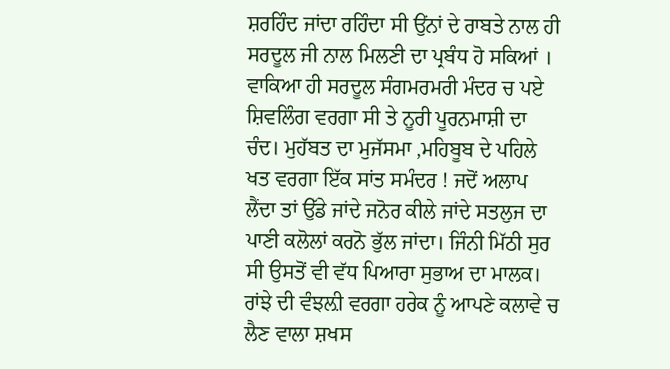ਸ਼ਰਹਿੰਦ ਜਾਂਦਾ ਰਹਿੰਦਾ ਸੀ ਉਂਨਾਂ ਦੇ ਰਾਬਤੇ ਨਾਲ ਹੀ ਸਰਦੂਲ ਜੀ ਨਾਲ ਮਿਲਣੀ ਦਾ ਪ੍ਰਬੰਧ ਹੋ ਸਕਿਆਂ । ਵਾਕਿਆ ਹੀ ਸਰਦੂਲ ਸੰਗਮਰਮਰੀ ਮੰਦਰ ਚ ਪਏ ਸ਼ਿਵਲਿੰਗ ਵਰਗਾ ਸੀ ਤੇ ਨੂਰੀ ਪੂਰਨਮਾਸ਼ੀ ਦਾ ਚੰਦ। ਮੁਹੱਬਤ ਦਾ ਮੁਜੱਸਮਾ ,ਮਹਿਬੂਬ ਦੇ ਪਹਿਲੇ ਖਤ ਵਰਗਾ ਇੱਕ ਸਾਂਤ ਸਮੰਦਰ ! ਜਦੋਂ ਅਲਾਪ ਲੈਂਦਾ ਤਾਂ ਉੱਡੇ ਜਾਂਦੇ ਜਨੋਰ ਕੀਲੇ ਜਾਂਦੇ ਸਤਲੁਜ ਦਾ ਪਾਣੀ ਕਲੋਲਾਂ ਕਰਨੋ ਭੁੱਲ ਜਾਂਦਾ। ਜਿੰਨੀ ਮਿੱਠੀ ਸੁਰ ਸੀ ਉਸਤੋਂ ਵੀ ਵੱਧ ਪਿਆਰਾ ਸੁਭਾਅ ਦਾ ਮਾਲਕ। ਰਾਂਝੇ ਦੀ ਵੰਝਲ਼ੀ ਵਰਗਾ ਹਰੇਕ ਨੂੰ ਆਪਣੇ ਕਲਾਵੇ ਚ ਲੈਣ ਵਾਲਾ ਸ਼ਖਸ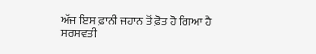ਅੱਜ ਇਸ ਫ਼ਾਨੀ ਜਹਾਨ ਤੋਂ ਫ਼ੋਤ ਹੋ ਗਿਆ ਹੈ
ਸਰਸਵਤੀ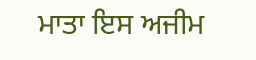ਮਾਤਾ ਇਸ ਅਜੀਮ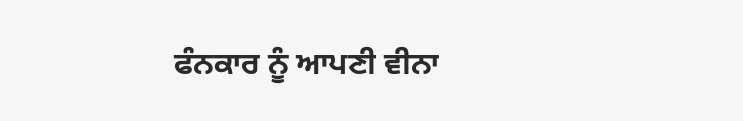ਫੰਨਕਾਰ ਨੂੰ ਆਪਣੀ ਵੀਨਾ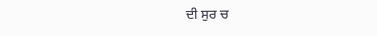ਦੀ ਸੁਰ ਚ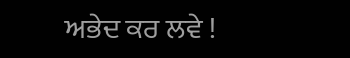ਅਭੇਦ ਕਰ ਲਵੇ !